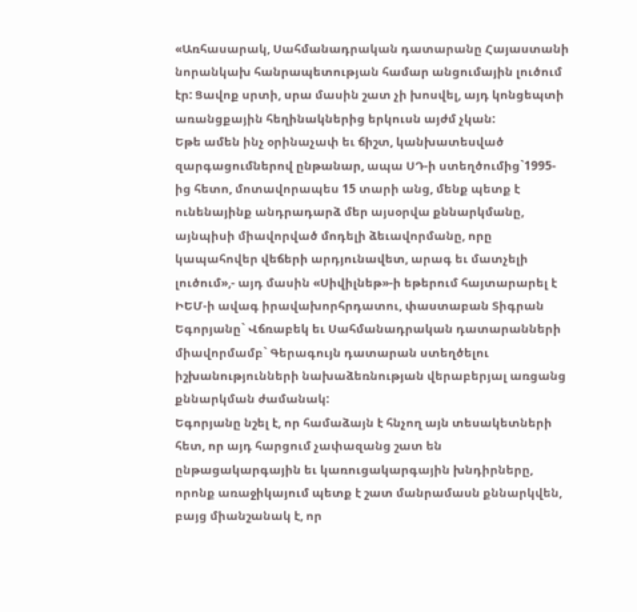«Առհասարակ, Սահմանադրական դատարանը Հայաստանի նորանկախ հանրապետության համար անցումային լուծում էր: Ցավոք սրտի, սրա մասին շատ չի խոսվել, այդ կոնցեպտի առանցքային հեղինակներից երկուսն այժմ չկան:
Եթե ամեն ինչ օրինաչափ եւ ճիշտ, կանխատեսված զարգացումներով ընթանար, ապա ՍԴ-ի ստեղծումից`1995-ից հետո, մոտավորապես 15 տարի անց, մենք պետք է ունենայինք անդրադարձ մեր այսօրվա քննարկմանը, այնպիսի միավորված մոդելի ձեւավորմանը, որը կապահովեր վեճերի արդյունավետ, արագ եւ մատչելի լուծում»,- այդ մասին «Սիվիլնեթ»-ի եթերում հայտարարել է ԻԵՄ-ի ավագ իրավախորհրդատու, փաստաբան Տիգրան Եգորյանը` Վճռաբեկ եւ Սահմանադրական դատարանների միավորմամբ` Գերագույն դատարան ստեղծելու իշխանությունների նախաձեռնության վերաբերյալ առցանց քննարկման ժամանակ:
Եգորյանը նշել է, որ համաձայն է հնչող այն տեսակետների հետ, որ այդ հարցում չափազանց շատ են ընթացակարգային եւ կառուցակարգային խնդիրները, որոնք առաջիկայում պետք է շատ մանրամասն քննարկվեն, բայց միանշանակ է, որ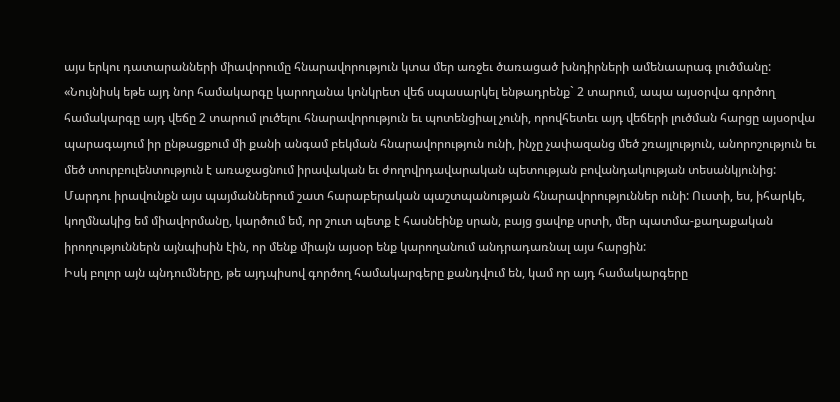այս երկու դատարանների միավորումը հնարավորություն կտա մեր առջեւ ծառացած խնդիրների ամենաարագ լուծմանը:
«Նույնիսկ եթե այդ նոր համակարգը կարողանա կոնկրետ վեճ սպասարկել ենթադրենք` 2 տարում, ապա այսօրվա գործող համակարգը այդ վեճը 2 տարում լուծելու հնարավորություն եւ պոտենցիալ չունի, որովհետեւ այդ վեճերի լուծման հարցը այսօրվա պարագայում իր ընթացքում մի քանի անգամ բեկման հնարավորություն ունի, ինչը չափազանց մեծ շռայլություն, անորոշություն եւ մեծ տուրբուլենտություն է առաջացնում իրավական եւ ժողովրդավարական պետության բովանդակության տեսանկյունից:
Մարդու իրավունքն այս պայմաններում շատ հարաբերական պաշտպանության հնարավորություններ ունի: Ուստի, ես, իհարկե, կողմնակից եմ միավորմանը, կարծում եմ, որ շուտ պետք է հասնեինք սրան, բայց ցավոք սրտի, մեր պատմա-քաղաքական իրողություններն այնպիսին էին, որ մենք միայն այսօր ենք կարողանում անդրադառնալ այս հարցին:
Իսկ բոլոր այն պնդումները, թե այդպիսով գործող համակարգերը քանդվում են, կամ որ այդ համակարգերը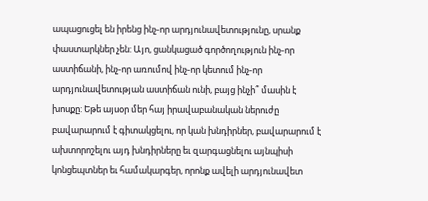ապացուցել են իրենց ինչ-որ արդյունավետությունը, սրանք փաստարկներ չեն: Այո, ցանկացած գործողություն ինչ-որ աստիճանի, ինչ-որ առումով ինչ-որ կետում ինչ-որ արդյունավետության աստիճան ունի, բայց ինչի՞ մասին է խոսքը: Եթե այսօր մեր հայ իրավաբանական ներուժը բավարարում է գիտակցելու, որ կան խնդիրներ, բավարարում է ախտորոշելու այդ խնդիրները եւ զարգացնելու այնպիսի կոնցեպտներ եւ համակարգեր, որոնք ավելի արդյունավետ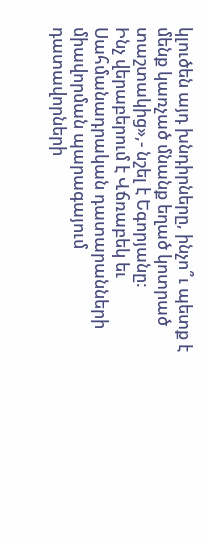կլուծեն այդ խնդիրները, ինչո՞ւ պետք է մենք կառչած մնանք եղած կոտրած տաշտակից»,- նշել է Եգորյանը:
Ինչ վերաբերում է Վճռաբեկ եւ Սահմանադրական դատարանների միավորման պարագայում դատավորների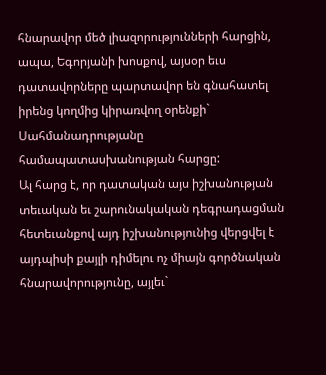հնարավոր մեծ լիազորությունների հարցին, ապա, Եգորյանի խոսքով, այսօր եւս դատավորները պարտավոր են գնահատել իրենց կողմից կիրառվող օրենքի` Սահմանադրությանը համապատասխանության հարցը:
Ալ հարց է, որ դատական այս իշխանության տեւական եւ շարունակական դեգրադացման հետեւանքով այդ իշխանությունից վերցվել է այդպիսի քայլի դիմելու ոչ միայն գործնական հնարավորությունը, այլեւ`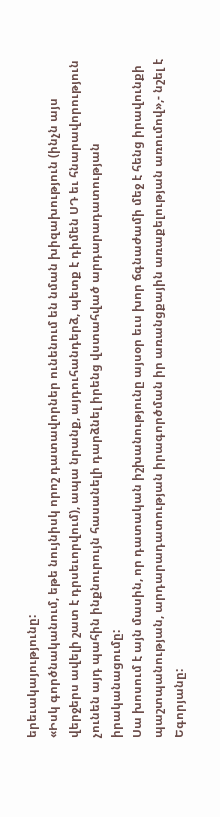երեւակայությունը:
«Իսկ գործնականում, եթե նույնիսկ որոշ դատավորներ ունենում են նման խիզախություն (ինչն այս վերջերս ավելի շատ է դրսեւորվում), ապա նրանք, այդուհանդերձ, պետք է դիմեն ՍԴ եւ հնարավորություն չունեն այդ պահին ինքնուրույն հասանելի դարձնել իրենց վստահված արդարադատության իրականացումը:
Սա խոսում է այն մասին, որ դատական իշխանությունը այսօր եւս խոր ճգնաժամի մեջ է հենց իրավունքի պաշտպանության, արդարադատության իրագործման իր առանցքային առաքելության առումով»,- նշել է Եգորյանը: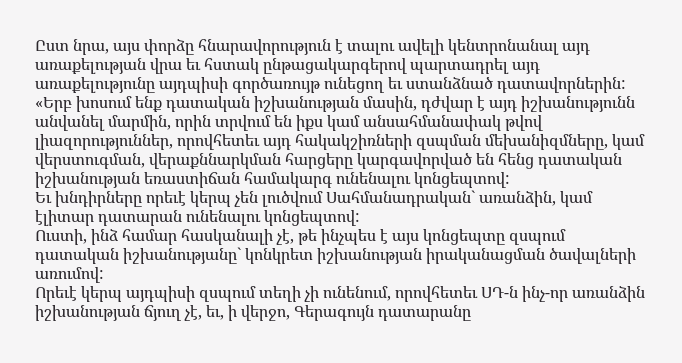Ըստ նրա, այս փորձը հնարավորություն է տալու ավելի կենտրոնանալ այդ առաքելության վրա եւ հստակ ընթացակարգերով պարտադրել այդ առաքելությունը այդպիսի գործառույթ ունեցող եւ ստանձնած դատավորներին:
«Երբ խոսում ենք դատական իշխանության մասին, դժվար է այդ իշխանությունն անվանել մարմին, որին տրվում են իքս կամ անսահմանափակ թվով լիազորություններ, որովհետեւ այդ հակակշիռների զսպման մեխանիզմները, կամ վերստուգման, վերաքննարկման հարցերը կարգավորված են հենց դատական իշխանության եռաստիճան համակարգ ունենալու կոնցեպտով:
Եւ խնդիրները որեւէ կերպ չեն լուծվում Սահմանադրական` առանձին, կամ էլիտար դատարան ունենալու կոնցեպտով:
Ուստի, ինձ համար հասկանալի չէ, թե ինչպես է այս կոնցեպտը զսպում դատական իշխանությանը` կոնկրետ իշխանության իրականացման ծավալների առումով:
Որեւէ կերպ այդպիսի զսպում տեղի չի ունենում, որովհետեւ ՍԴ-ն ինչ-որ առանձին իշխանության ճյուղ չէ, եւ, ի վերջո, Գերագույն դատարանը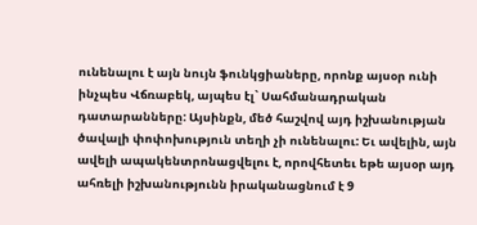ունենալու է այն նույն ֆունկցիաները, որոնք այսօր ունի ինչպես Վճռաբեկ, այպես էլ` Սահմանադրական դատարանները: Այսինքն, մեծ հաշվով այդ իշխանության ծավալի փոփոխություն տեղի չի ունենալու: Եւ ավելին, այն ավելի ապակենտրոնացվելու է, որովհետեւ եթե այսօր այդ ահռելի իշխանությունն իրականացնում է 9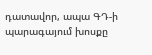դատավոր, ապա ԳԴ-ի պարագայում խոսքը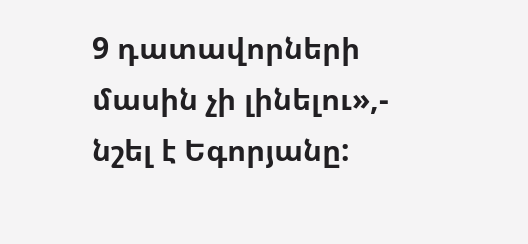9 դատավորների մասին չի լինելու»,- նշել է Եգորյանը: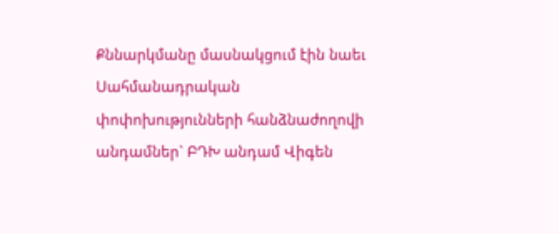Քննարկմանը մասնակցում էին նաեւ Սահմանադրական փոփոխությունների հանձնաժողովի անդամներ` ԲԴԽ անդամ Վիգեն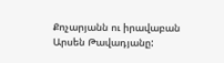Քոչարյանն ու իրավաբան Արսեն Թավադյանը: